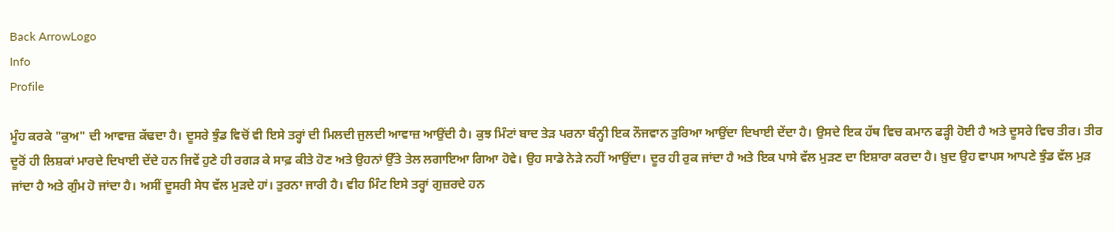Back ArrowLogo
Info
Profile

ਮੂੰਹ ਕਰਕੇ "ਕੁਅ" ਦੀ ਆਵਾਜ਼ ਕੱਢਦਾ ਹੈ। ਦੂਸਰੇ ਝੁੰਡ ਵਿਚੋਂ ਵੀ ਇਸੇ ਤਰ੍ਹਾਂ ਦੀ ਮਿਲਦੀ ਜੁਲਦੀ ਆਵਾਜ਼ ਆਉਂਦੀ ਹੈ। ਕੁਝ ਮਿੰਟਾਂ ਬਾਦ ਤੇੜ ਪਰਨਾ ਬੰਨ੍ਹੀ ਇਕ ਨੌਜਵਾਨ ਤੁਰਿਆ ਆਉਂਦਾ ਦਿਖਾਈ ਦੇਂਦਾ ਹੈ। ਉਸਦੇ ਇਕ ਹੱਥ ਵਿਚ ਕਮਾਨ ਫੜ੍ਹੀ ਹੋਈ ਹੈ ਅਤੇ ਦੂਸਰੇ ਵਿਚ ਤੀਰ। ਤੀਰ ਦੂਰੋਂ ਹੀ ਲਿਸ਼ਕਾਂ ਮਾਰਦੇ ਦਿਖਾਈ ਦੇਂਦੇ ਹਨ ਜਿਵੇਂ ਹੁਣੇ ਹੀ ਰਗੜ ਕੇ ਸਾਫ਼ ਕੀਤੇ ਹੋਣ ਅਤੇ ਉਹਨਾਂ ਉੱਤੇ ਤੇਲ ਲਗਾਇਆ ਗਿਆ ਹੋਵੇ। ਉਹ ਸਾਡੇ ਨੇੜੇ ਨਹੀਂ ਆਉਂਦਾ। ਦੂਰ ਹੀ ਰੁਕ ਜਾਂਦਾ ਹੈ ਅਤੇ ਇਕ ਪਾਸੇ ਵੱਲ ਮੁੜਣ ਦਾ ਇਸ਼ਾਰਾ ਕਰਦਾ ਹੈ। ਖ਼ੁਦ ਉਹ ਵਾਪਸ ਆਪਣੇ ਝੁੰਡ ਵੱਲ ਮੁੜ ਜਾਂਦਾ ਹੈ ਅਤੇ ਗੁੰਮ ਹੋ ਜਾਂਦਾ ਹੈ। ਅਸੀਂ ਦੂਸਰੀ ਸੇਧ ਵੱਲ ਮੁੜਦੇ ਹਾਂ। ਤੁਰਨਾ ਜਾਰੀ ਹੈ। ਵੀਹ ਮਿੰਟ ਇਸੇ ਤਰ੍ਹਾਂ ਗੁਜ਼ਰਦੇ ਹਨ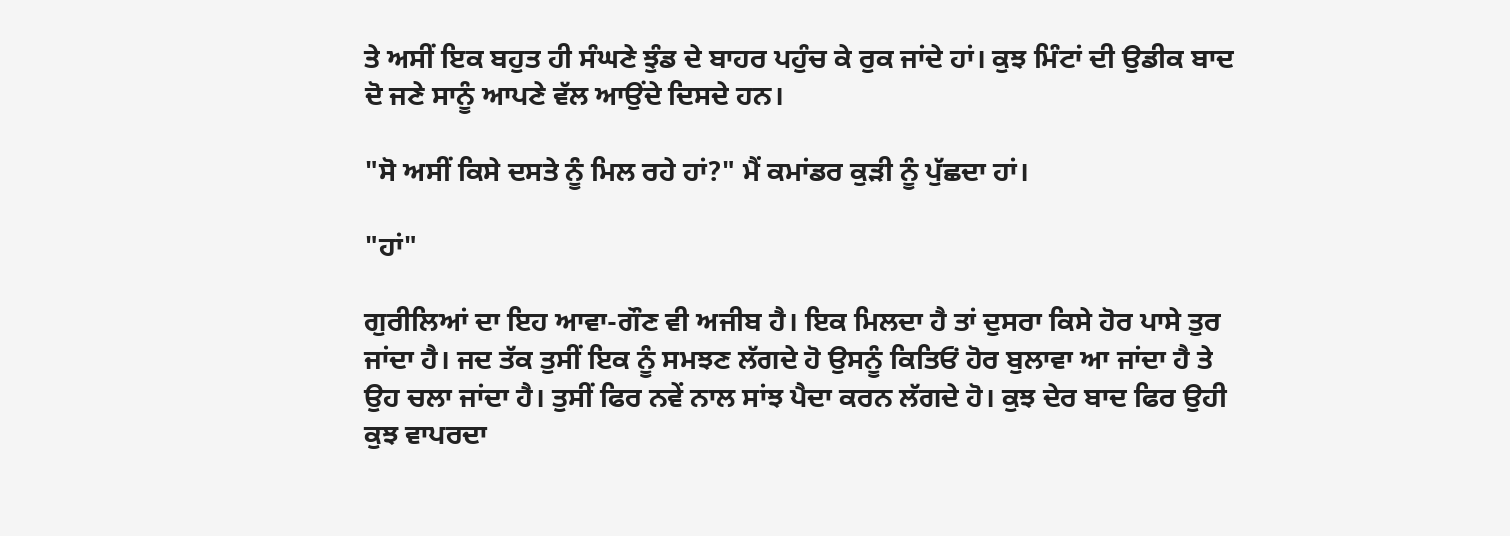ਤੇ ਅਸੀਂ ਇਕ ਬਹੁਤ ਹੀ ਸੰਘਣੇ ਝੁੰਡ ਦੇ ਬਾਹਰ ਪਹੁੰਚ ਕੇ ਰੁਕ ਜਾਂਦੇ ਹਾਂ। ਕੁਝ ਮਿੰਟਾਂ ਦੀ ਉਡੀਕ ਬਾਦ ਦੋ ਜਣੇ ਸਾਨੂੰ ਆਪਣੇ ਵੱਲ ਆਉਂਦੇ ਦਿਸਦੇ ਹਨ।

"ਸੋ ਅਸੀਂ ਕਿਸੇ ਦਸਤੇ ਨੂੰ ਮਿਲ ਰਹੇ ਹਾਂ?" ਮੈਂ ਕਮਾਂਡਰ ਕੁੜੀ ਨੂੰ ਪੁੱਛਦਾ ਹਾਂ।

"ਹਾਂ"

ਗੁਰੀਲਿਆਂ ਦਾ ਇਹ ਆਵਾ-ਗੌਣ ਵੀ ਅਜੀਬ ਹੈ। ਇਕ ਮਿਲਦਾ ਹੈ ਤਾਂ ਦੁਸਰਾ ਕਿਸੇ ਹੋਰ ਪਾਸੇ ਤੁਰ ਜਾਂਦਾ ਹੈ। ਜਦ ਤੱਕ ਤੁਸੀਂ ਇਕ ਨੂੰ ਸਮਝਣ ਲੱਗਦੇ ਹੋ ਉਸਨੂੰ ਕਿਤਿਓਂ ਹੋਰ ਬੁਲਾਵਾ ਆ ਜਾਂਦਾ ਹੈ ਤੇ ਉਹ ਚਲਾ ਜਾਂਦਾ ਹੈ। ਤੁਸੀਂ ਫਿਰ ਨਵੇਂ ਨਾਲ ਸਾਂਝ ਪੈਦਾ ਕਰਨ ਲੱਗਦੇ ਹੋ। ਕੁਝ ਦੇਰ ਬਾਦ ਫਿਰ ਉਹੀ ਕੁਝ ਵਾਪਰਦਾ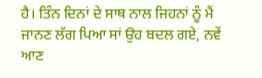ਹੈ। ਤਿੰਨ ਦਿਨਾਂ ਦੇ ਸਾਥ ਨਾਲ ਜਿਹਨਾਂ ਨੂੰ ਮੈਂ ਜਾਨਣ ਲੱਗ ਪਿਆ ਸਾਂ ਉਹ ਬਦਲ ਗਏ, ਨਵੇਂ ਆਣ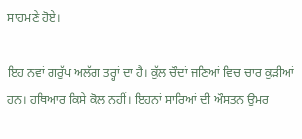ਸਾਹਮਣੇ ਹੋਏ।

ਇਹ ਨਵਾਂ ਗਰੁੱਪ ਅਲੱਗ ਤਰ੍ਹਾਂ ਦਾ ਹੈ। ਕੁੱਲ ਚੌਦਾਂ ਜਣਿਆਂ ਵਿਚ ਚਾਰ ਕੁੜੀਆਂ ਹਨ। ਹਥਿਆਰ ਕਿਸੇ ਕੋਲ ਨਹੀਂ। ਇਹਨਾਂ ਸਾਰਿਆਂ ਦੀ ਔਸਤਨ ਉਮਰ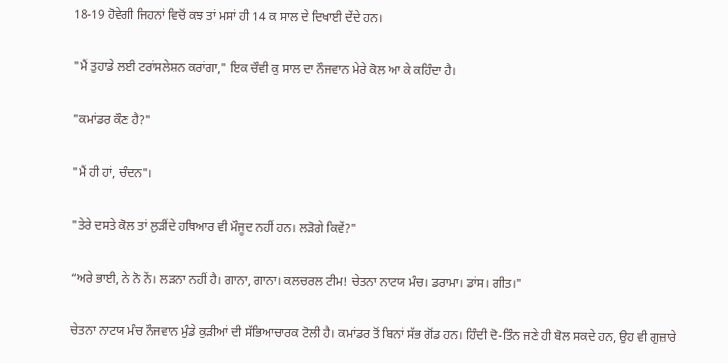18-19 ਹੋਵੇਗੀ ਜਿਹਨਾਂ ਵਿਚੋਂ ਕਝ ਤਾਂ ਮਸਾਂ ਹੀ 14 ਕ ਸਾਲ ਦੇ ਦਿਖਾਈ ਦੇਂਦੇ ਹਨ।

"ਮੈਂ ਤੁਹਾਡੇ ਲਈ ਟਰਾਂਸਲੇਸ਼ਨ ਕਰਾਂਗਾ," ਇਕ ਚੌਵੀ ਕੁ ਸਾਲ ਦਾ ਨੌਜਵਾਨ ਮੇਰੇ ਕੋਲ ਆ ਕੇ ਕਹਿੰਦਾ ਹੈ।

"ਕਮਾਂਡਰ ਕੌਣ ਹੈ?"

"ਮੈਂ ਹੀ ਹਾਂ, ਚੰਦਨ"।

"ਤੇਰੇ ਦਸਤੇ ਕੋਲ ਤਾਂ ਲੁੜੀਂਦੇ ਹਥਿਆਰ ਵੀ ਮੌਜੂਦ ਨਹੀਂ ਹਨ। ਲੜੋਗੇ ਕਿਵੇਂ?"

“ਅਰੇ ਭਾਈ, ਨੇ ਨੋ ਨੇਂ। ਲੜਨਾ ਨਹੀਂ ਹੈ। ਗਾਨਾ, ਗਾਨਾ। ਕਲਚਰਲ ਟੀਮ! ਚੇਤਨਾ ਨਾਟਯ ਮੰਚ। ਡਰਾਮਾ। ਡਾਂਸ। ਗੀਤ।"

ਚੇਤਨਾ ਨਾਟਯ ਮੰਚ ਨੌਜਵਾਨ ਮੁੰਡੇ ਕੁੜੀਆਂ ਦੀ ਸੱਭਿਆਚਾਰਕ ਟੋਲੀ ਹੈ। ਕਮਾਂਡਰ ਤੋਂ ਬਿਨਾਂ ਸੱਭ ਗੋਂਡ ਹਨ। ਹਿੰਦੀ ਦੋ-ਤਿੰਨ ਜਣੇ ਹੀ ਬੋਲ ਸਕਦੇ ਹਨ, ਉਹ ਵੀ ਗੁਜ਼ਾਰੇ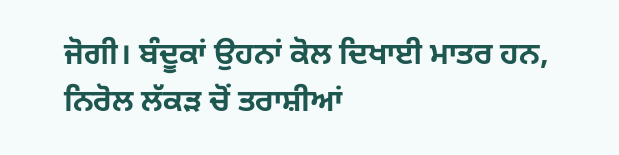ਜੋਗੀ। ਬੰਦੂਕਾਂ ਉਹਨਾਂ ਕੋਲ ਦਿਖਾਈ ਮਾਤਰ ਹਨ, ਨਿਰੋਲ ਲੱਕੜ ਚੋਂ ਤਰਾਸ਼ੀਆਂ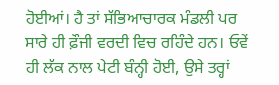ਹੋਈਆਂ। ਹੈ ਤਾਂ ਸੱਭਿਆਚਾਰਕ ਮੰਡਲੀ ਪਰ ਸਾਰੇ ਹੀ ਫ਼ੌਜੀ ਵਰਦੀ ਵਿਚ ਰਹਿੰਦੇ ਹਨ। ਓਵੇਂ ਹੀ ਲੱਕ ਨਾਲ ਪੇਟੀ ਬੰਨ੍ਹੀ ਹੋਈ, ਉਸੇ ਤਰ੍ਹਾਂ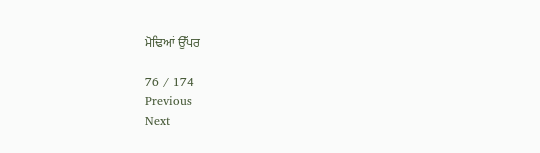ਮੋਢਿਆਂ ਉੱਪਰ

76 / 174
Previous
Next